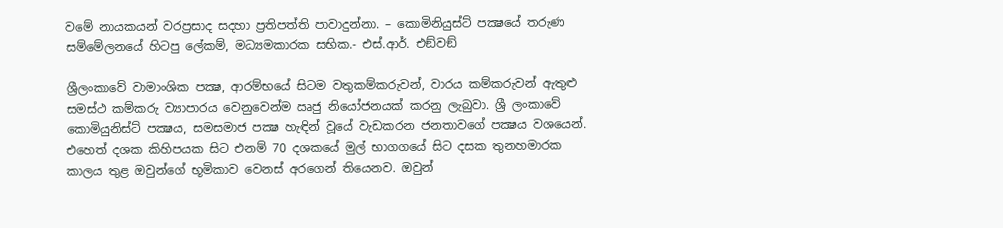වමේ නායකයන් වරප්‍රසාද සදහා ප්‍රතිපත්ති පාවාදුන්නා. – කොමිනියුස්ට් පක්‍ෂයේ තරුණ සම්මේලනයේ හිටපු ලේකම්, මධ්‍යමකාරක සභික.- එස්.ආර්. එඞ්වඞ්

ශ්‍රීලංකාවේ වාමාංශික පක්‍ෂ, ආරම්භයේ සිටම වතුකම්කරුවන්, වාරය කම්කරුවන් ඇතුළු සමස්ථ කම්කරු ව්‍යාපාරය වෙනුවෙන්ම ඍජු නියෝජනයක් කරනු ලැබුවා. ශ්‍රී ලංකාවේ කොමියුනිස්ට් පක්‍ෂය, සමසමාජ පක්‍ෂ හැඳින් වූයේ වැඩකරන ජනතාවගේ පක්‍ෂය වශයෙන්. එහෙත් දශක කිහිපයක සිට එනම් 70 දශකයේ මුල් භාගගයේ සිට දසක තුනහමාරක කාලය තුළ ඔවුන්ගේ භූමිකාව වෙනස් අරගෙන් තියෙනව. ඔවුන්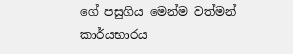ගේ පසුගිය මෙන්ම වත්මන් කාර්යභාරය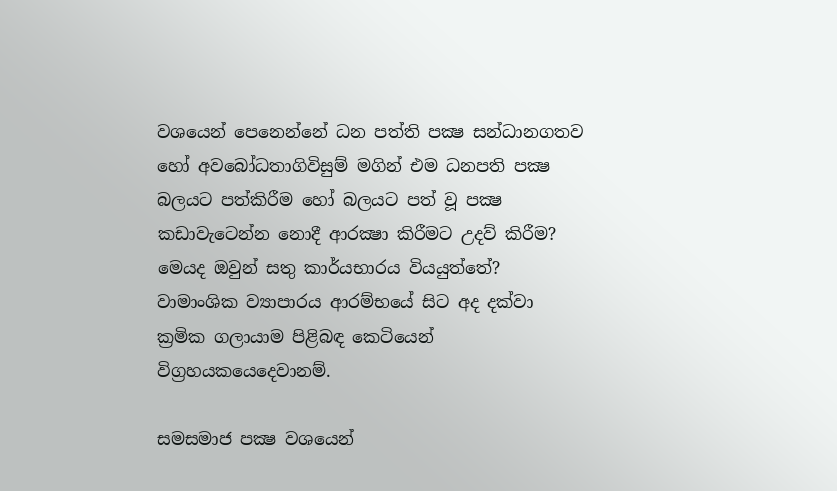වශයෙන් පෙනෙන්නේ ධන පත්ති පක්‍ෂ සන්ධානගතව හෝ අවබෝධතාගිවිසුම් මගින් එම ධනපති පක්‍ෂ බලයට පත්කිරීම හෝ බලයට පත් වූ පක්‍ෂ කඩාවැටෙන්න නොදී ආරක්‍ෂා කිරීමට උදව් කිරීම? මෙයද ඔවුන් සතු කාර්යභාරය වියයුත්තේ? වාමාංශික ව්‍යාපාරය ආරම්භයේ සිට අද දක්වා ක්‍රමික ගලායාම පිළිබඳ කෙටියෙන් විග්‍රහයකයෙදෙවානම්.

සමසමාජ පක්‍ෂ වශයෙන්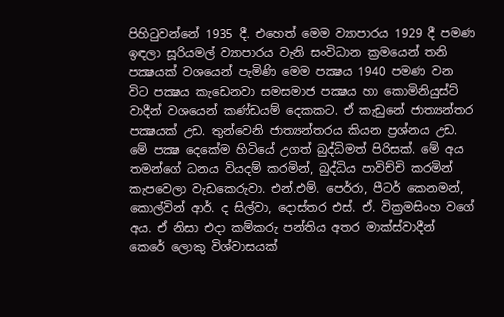පිහිටුවන්නේ 1935 දී. එහෙත් මෙම ව්‍යාපාරය 1929 දී පමණ ඉඳලා සූරියමල් ව්‍යාපාරය වැනි සංවිධාන ක්‍රමයෙන් තනි පක්‍ෂයක් වශයෙන් පැමිණි මෙම පක්‍ෂය 1940 පමණ වන විට පක්‍ෂය කැඩෙනවා සමසමාජ පක්‍ෂය හා කොමිනියුස්ට් වාදීන් වශයෙන් කණ්ඩයම් දෙකකට. ඒ කැඩුනේ ජාත්‍යන්තර පක්‍ෂයක් උඩ. තුන්වෙනි ජාත්‍යන්තරය කියන ප්‍රශ්නය උඩ. මේ පක්‍ෂ දෙකේම හිටියේ උගත් බුද්ධිමත් පිරිසක්. මේ අය තමන්ගේ ධනය වියදම් කරමින්, බුද්ධිය පාවිච්චි කරමින් කැපවෙලා වැඩකෙරුවා. එන්.එම්. පෙර්රා, පීටර් කෙනමන්, කොල්වින් ආර්. ද සිල්වා, දොස්තර එස්. ඒ. වික්‍රමසිංහ වගේ අය. ඒ නිසා එදා කම්කරු පන්තිය අතර මාක්ස්වාදීන් කෙරේ ලොකු විශ්වාසයක්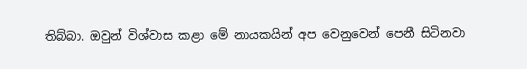තිබ්බා. ඔවුන් විශ්වාස කළා මේ නායකයින් අප වෙනුවෙන් පෙනී සිටිනවා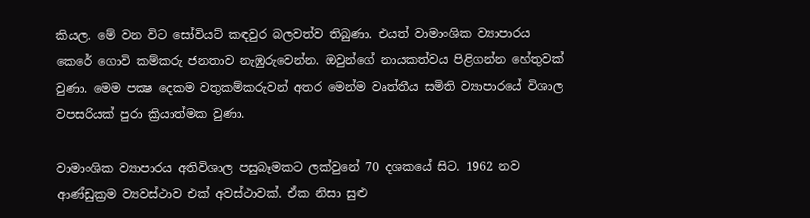කියල. මේ වන විට සෝවියට් කඳවුර බලවත්ව තිබුණා. එයත් වාමාංශික ව්‍යාපාරය කෙරේ ගොවි කම්කරු ජනතාව නැඹුරුවෙන්න. ඔවුන්ගේ නායකත්වය පිළිගන්න හේතුවක් වුණා. මෙම පක්‍ෂ දෙකම වතුකම්කරුවන් අතර මෙන්ම වෘත්තීය සමිති ව්‍යාපාරයේ විශාල වපසරියක් පුරා ක්‍රියාත්මක වුණා.

වාමාංශික ව්‍යාපාරය අතිවිශාල පසුබෑමකට ලක්වුනේ 70 දශකයේ සිට. 1962 නව ආණ්ඩුක්‍රම ව්‍යවස්ථාව එක් අවස්ථාවක්. ඒක නිසා සුළු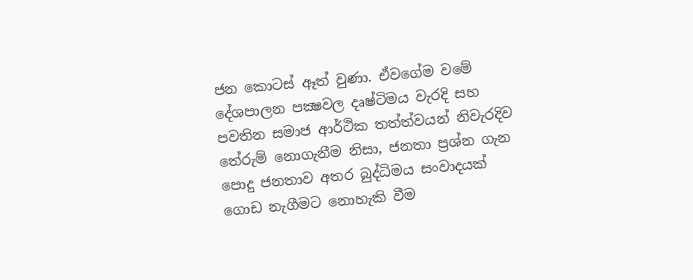ජන කොටස් ඈත් වුණා. ඒවගේම වමේ දේශපාලන පක්‍ෂවල දෘෂ්ටිමය වැරදි සහ පවතින සමාජ ආර්ථික තත්ත්වයන් නිවැරදිව තේරුම් නොගැනීම නිසා, ජනතා ප්‍රශ්න ගැන පොදු ජනතාව අතර බුද්ධිමය සංවාදයක් ගොඩ නැගීමට නොහැකි වීම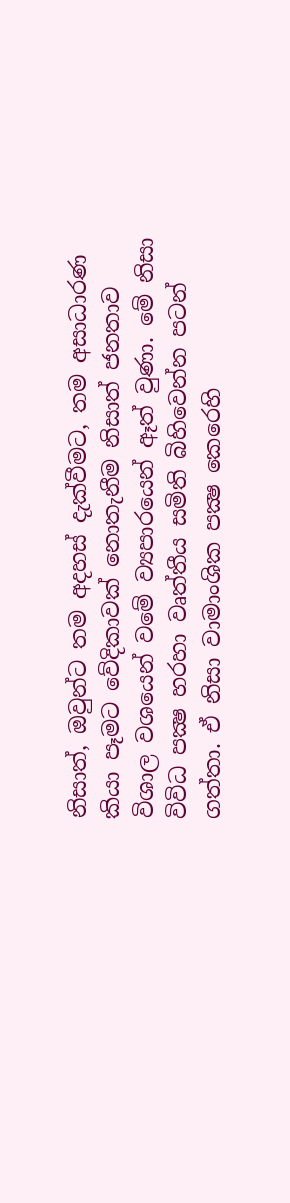නිසාත්, ඔවුන්ට තම අදහස් දැක්වීමට, තම අසාධාරණ කියා පෑමට වේදිකාවක් නොතැනීම නිසාත් ජනතාව විශාල වශයෙන් වමේ ව්‍යපාරයෙන් ඈත් වුණා. මේ නිසා විවිධ පක්‍ෂ හරහා වෘත්තීය සමිති බිහිවෙන්න පටන් ගත්තා. ඒ නිසා වාමාංශික පක්‍ෂ කෙරෙහි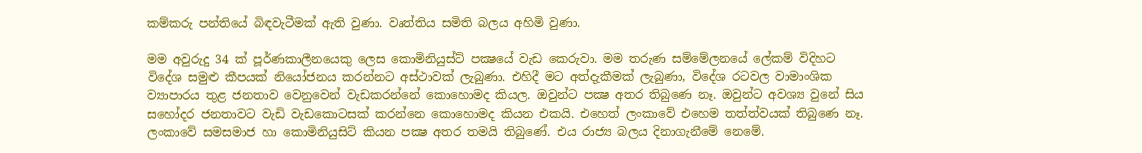කම්කරු පන්තියේ බිඳවැටීමක් ඇති වුණා. වෘත්තිය සමිති බලය අහිමි වුණා.

මම අවුරුදු 34 ක් පූර්ණකාලීනයෙකු ලෙස කොමිනියුස්ට් පක්‍ෂයේ වැඩ කෙරුවා. මම තරුණ සම්මේලනයේ ලේකම් විදිහට විදේශ සමුළු කීපයක් නියෝජනය කරන්නට අස්ථාවක් ලැබුණා. එහිදී මට අත්දැකීමක් ලැබුණා, විදේශ රටවල වාමාංශික ව්‍යාපාරය තුළ ජනතාව වෙනුවෙන් වැඩකරන්නේ කොහොමද කියල. ඔවුන්ට පක්‍ෂ අතර තිබුණෙ නෑ. ඔවුන්ට අවශ්‍ය වුනේ සිය සහෝදර ජනතාවට වැඩි වැඩකොටසක් කරන්නෙ කොහොමද කියන එකයි. එහෙත් ලංකාවේ එහෙම තත්ත්වයක් තිබුණෙ නෑ. ලංකාවේ සමසමාජ හා කොමිනියුසිට් කියන පක්‍ෂ අතර තමයි තිබුණේ. එය රාජ්‍ය බලය දිනාගැනීමේ නෙමේ.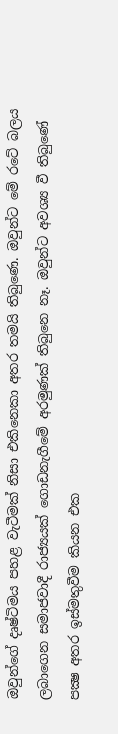ඔවුන්ගේ දෘෂ්ටිමය පහළ වැටීමක් නිසා එකිනෙකා අතර තමයි තිබුණෙ. ඔවුන්ට මේ රටේ බලය ලබාගෙන සමාජවාදී රාජ්‍යයක් ගොඩනැගීමේ අරමුණක් තිබුනෙ නෑ. ඔවුන්ට අවශ්‍ය වී තිබුණේ පක්‍ෂ අතර ඉස්මතුවීම කියන එක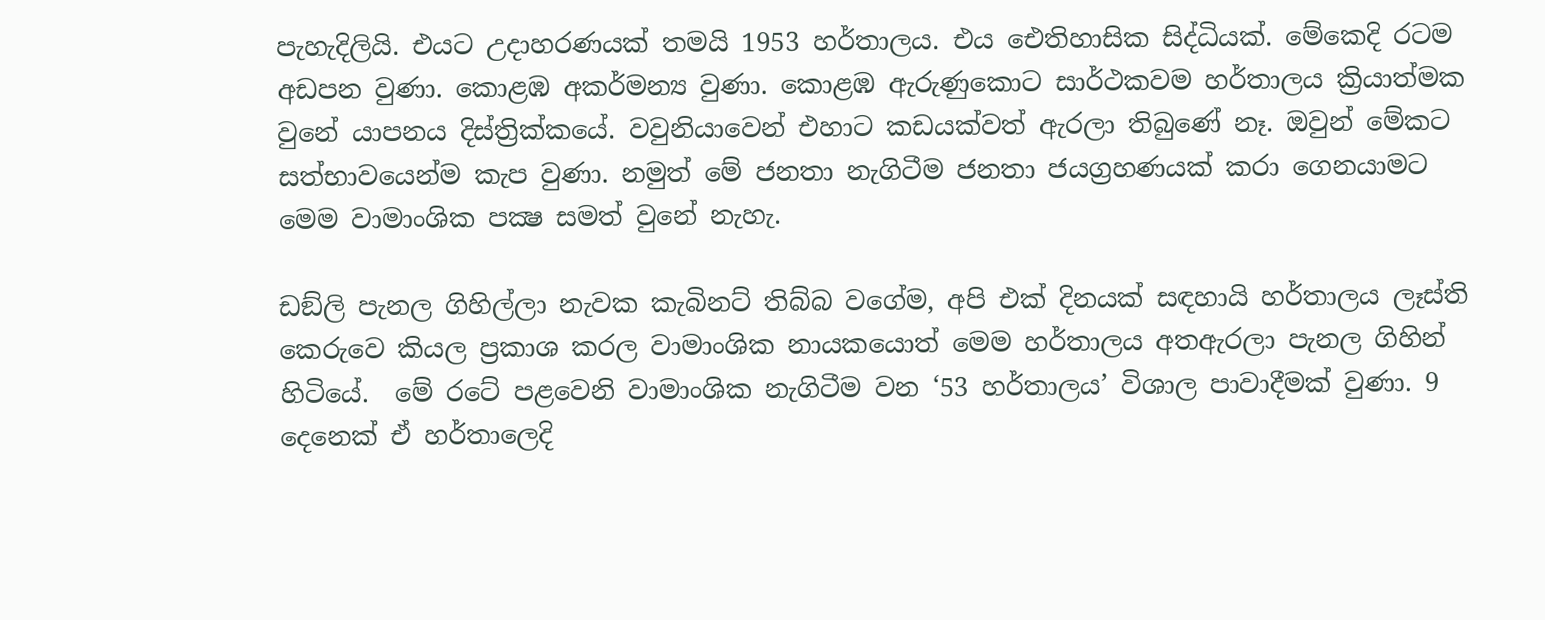පැහැදිලියි. එයට උදාහරණයක් තමයි 1953 හර්තාලය. එය ඓතිහාසික සිද්ධියක්. මේකෙදි රටම අඩපන වුණා. කොළඹ අකර්මන්‍ය වුණා. කොළඹ ඇරුණුකොට සාර්ථකවම හර්තාලය ක්‍රියාත්මක වුනේ යාපනය දිස්ත්‍රික්කයේ. වවුනියාවෙන් එහාට කඩයක්වත් ඇරලා තිබුණේ නෑ. ඔවුන් මේකට සත්භාවයෙන්ම කැප වුණා. නමුත් මේ ජනතා නැගිටීම ජනතා ජයග්‍රහණයක් කරා ගෙනයාමට මෙම වාමාංශික පක්‍ෂ සමත් වුනේ නැහැ.

ඩඞ්ලි පැනල ගිහිල්ලා නැවක කැබිනට් තිබ්බ වගේම, අපි එක් දිනයක් සඳහායි හර්තාලය ලෑස්ති කෙරුවෙ කියල ප්‍රකාශ කරල වාමාංශික නායකයොත් මෙම හර්තාලය අතඇරලා පැනල ගිහින් හිටියේ.  මේ රටේ පළවෙනි වාමාංශික නැගිටීම වන ‘53 හර්තාලය’ විශාල පාවාදීමක් වුණා. 9 දෙනෙක් ඒ හර්තාලෙදි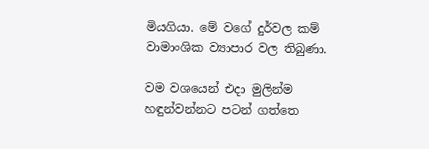මියගියා. මේ වගේ දුර්වල කම් වාමාංශික ව්‍යාපාර වල තිබුණා.

වම වශයෙන් එදා මුලින්ම හඳුන්වන්නට පටන් ගත්තෙ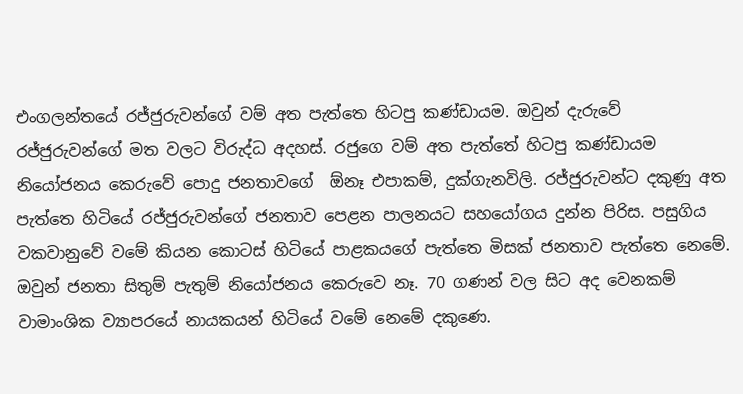එංගලන්තයේ රජ්ජුරුවන්ගේ වම් අත පැත්තෙ හිටපු කණ්ඩායම. ඔවුන් දැරුවේ රජ්ජුරුවන්ගේ මත වලට විරුද්ධ අදහස්. රජුගෙ වම් අත පැත්තේ හිටපු කණ්ඩායම නියෝජනය කෙරුවේ පොදු ජනතාවගේ  ඕනෑ එපාකම්, දුක්ගැනවිලි. රජ්ජුරුවන්ට දකුණු අත පැත්තෙ හිටියේ රජ්ජුරුවන්ගේ ජනතාව පෙළන පාලනයට සහයෝගය දුන්න පිරිස. පසුගිය වකවානුවේ වමේ කියන කොටස් හිටියේ පාළකයගේ පැත්තෙ මිසක් ජනතාව පැත්තෙ නෙමේ. ඔවුන් ජනතා සිතුම් පැතුම් නියෝජනය කෙරුවෙ නෑ. 70 ගණන් වල සිට අද වෙනකම් වාමාංශික ව්‍යාපරයේ නායකයන් හිටියේ වමේ නෙමේ දකුණෙ.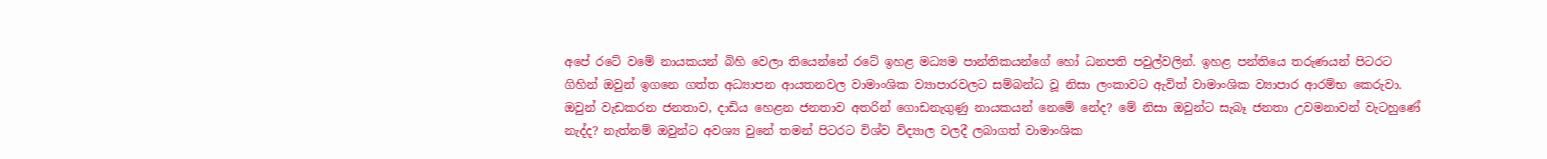අපේ රටේ වමේ නායකයන් බිහි වෙලා තියෙන්නේ රටේ ඉහළ මධ්‍යම පාන්තිකයන්ගේ හෝ ධනපති පවුල්වලින්. ඉහළ පන්තියෙ තරුණයන් පිටරට ගිහින් ඔවුන් ඉගනෙ ගත්ත අධ්‍යාපන ආයතනවල වාමාංශික ව්‍යාපාරවලට සම්බන්ධ වූ නිසා ලංකාවට ඇවිත් වාමාංශික ව්‍යාපාර ආරම්භ කෙරුවා. ඔවුන් වැඩකරන ජනතාව, දාඩිය හෙළන ජනතාව අතරින් ගොඩනැගුණු නායකයන් නෙමේ නේද? මේ නිසා ඔවුන්ට සැබෑ ජනතා උවමනාවන් වැටහුණේ නැද්ද? නැත්නම් ඔවුන්ට අවශ්‍ය වුනේ තමන් පිටරට විශ්ව විද්‍යාල වලදී ලබාගත් වාමාංශික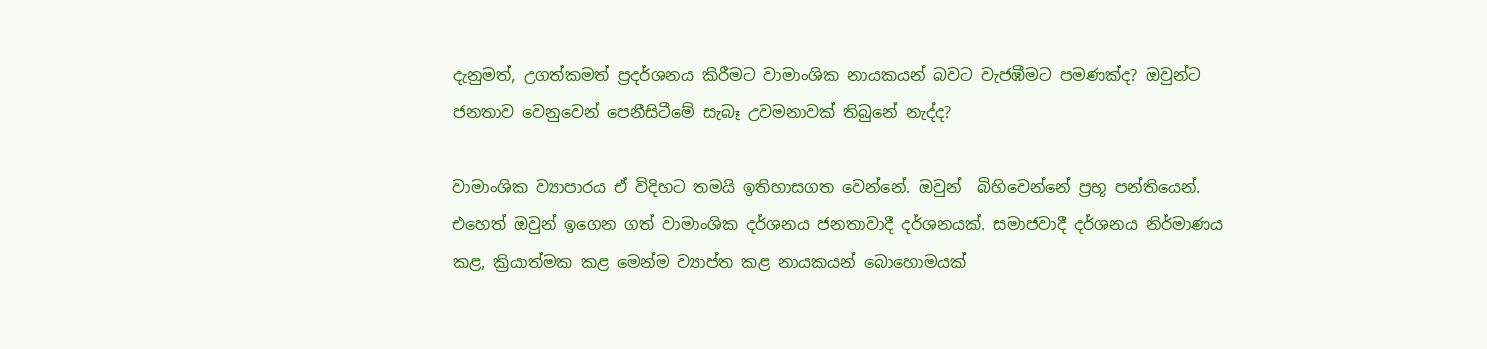දැනුමත්, උගත්කමත් ප්‍රදර්ශනය කිරීමට වාමාංශික නායකයන් බවට වැජඹීමට පමණක්ද? ඔවුන්ට ජනතාව වෙනුවෙන් පෙනීසිටීමේ සැබෑ උවමනාවක් තිබුනේ නැද්ද?

වාමාංශික ව්‍යාපාරය ඒ විදිහට තමයි ඉතිහාසගත වෙන්නේ. ඔවුන්  බිහිවෙන්නේ ප්‍රභූ පන්තියෙන්. එහෙත් ඔවුන් ඉගෙන ගත් වාමාංශික දර්ශනය ජනතාවාදී දර්ශනයක්. සමාජවාදී දර්ශනය නිර්මාණය කළ, ක්‍රියාත්මක කළ මෙන්ම ව්‍යාප්ත කළ නායකයන් බොහොමයක්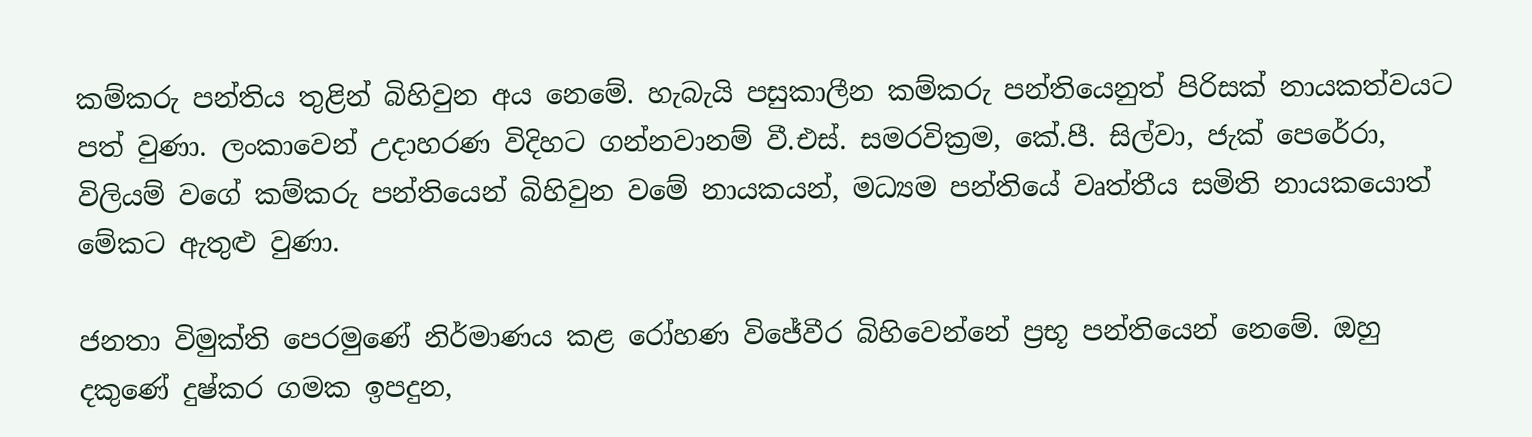කම්කරු පන්තිය තුළින් බිහිවුන අය නෙමේ. හැබැයි පසුකාලීන කම්කරු පන්තියෙනුත් පිරිසක් නායකත්වයට පත් වුණා. ලංකාවෙන් උදාහරණ විදිහට ගන්නවානම් වී.එස්. සමරවික්‍රම, කේ.පී. සිල්වා, ජැක් පෙරේරා, විලියම් වගේ කම්කරු පන්තියෙන් බිහිවුන වමේ නායකයන්, මධ්‍යම පන්තියේ වෘත්තීය සමිති නායකයොත් මේකට ඇතුළු වුණා.

ජනතා විමුක්ති පෙරමුණේ නිර්මාණය කළ රෝහණ විජේවීර බිහිවෙන්නේ ප්‍රභූ පන්තියෙන් නෙමේ. ඔහු දකුණේ දුෂ්කර ගමක ඉපදුන,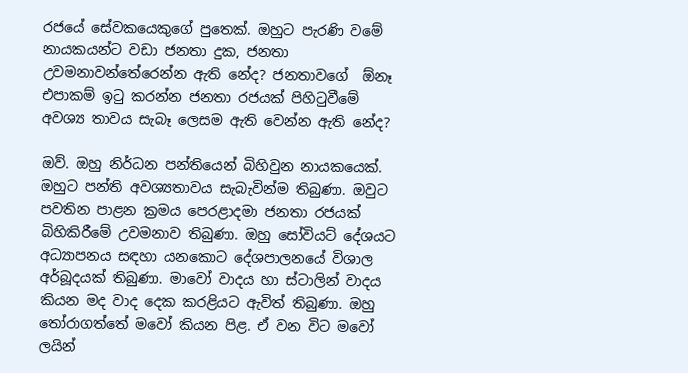රජයේ සේවකයෙකුගේ පුතෙක්. ඔහුට පැරණි වමේ නායකයන්ට වඩා ජනතා දුක, ජනතා උවමනාවන්තේරෙන්න ඇති නේද? ජනතාවගේ  ඕනෑ එපාකම් ඉටු කරන්න ජනතා රජයක් පිහිටුවීමේ අවශ්‍ය තාවය සැබෑ ලෙසම ඇති වෙන්න ඇති නේද?

ඔව්. ඔහු නිර්ධන පන්තියෙන් බිහිවුන නායකයෙක්. ඔහුට පන්ති අවශ්‍යතාවය සැබැවින්ම තිබුණා. ඔවුට පවතින පාළන ක්‍රමය පෙරළාදමා ජනතා රජයක් බිහිකිරීමේ උවමනාව තිබුණා. ඔහු සෝවියට් දේශයට අධ්‍යාපනය සඳහා යනකොට දේශපාලනයේ විශාල අර්බූදයක් තිබුණා. මාවෝ වාදය හා ස්ටාලින් වාදය කියන මද වාද දෙක කරළියට ඇවිත් තිබුණා. ඔහු තෝරාගත්තේ මවෝ කියන පිළ. ඒ වන විට මවෝ ලයින්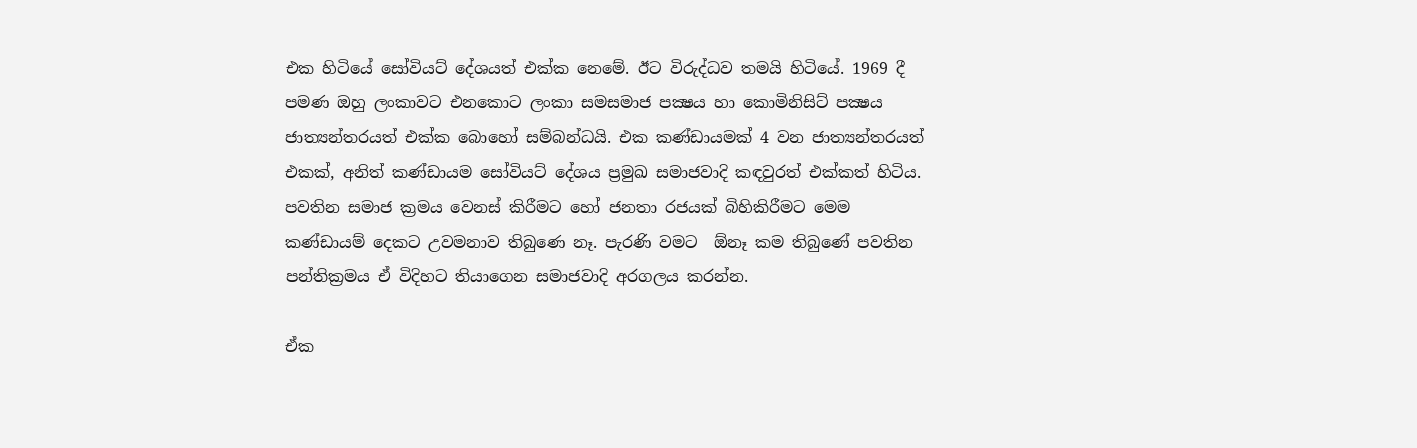එක හිටියේ සෝවියට් දේශයත් එක්ක නෙමේ. ඊට විරුද්ධව තමයි හිටියේ. 1969 දී පමණ ඔහු ලංකාවට එනකොට ලංකා සමසමාජ පක්‍ෂය හා කොමිනිසිට් පක්‍ෂය ජාත්‍යන්තරයත් එක්ක බොහෝ සම්බන්ධයි. එක කණ්ඩායමක් 4 වන ජාත්‍යන්තරයත් එකක්, අනිත් කණ්ඩායම සෝවියට් දේශය ප්‍රමුඛ සමාජවාදි කඳවුරත් එක්කත් හිටිය. පවතින සමාජ ක්‍රමය වෙනස් කිරීමට හෝ ජනතා රජයක් බිහිකිරීමට මෙම කණ්ඩායම් දෙකට උවමනාව තිබුණෙ නෑ. පැරණි වමට  ඕනෑ කම තිබුණේ පවතින පන්තික්‍රමය ඒ විදිහට තියාගෙන සමාජවාදි අරගලය කරන්න.

ඒක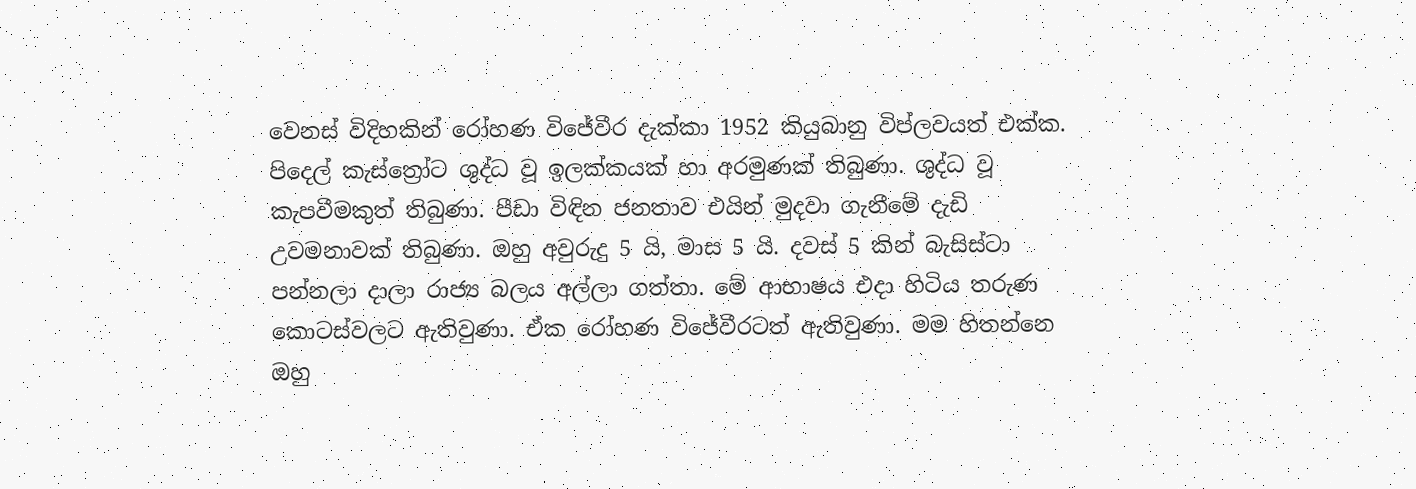වෙනස් විදිහකින් රෝහණ විජේවීර දැක්කා 1952 කියුබානු විප්ලවයත් එක්ක. පිදෙල් කැස්ත්‍රෝට ශුද්ධ වූ ඉලක්කයක් හා අරමුණක් තිබුණා. ශුද්ධ වූ කැපවීමකුත් තිබුණා. පීඩා විඳින ජනතාව එයින් මුදවා ගැනීමේ දැඩි උවමනාවක් තිබුණා. ඔහු අවුරුදු 5 යි, මාස 5 යි. දවස් 5 කින් බැසිස්ටා පන්නලා දාලා රාජ්‍ය බලය අල්ලා ගත්තා. මේ ආභාෂය එදා හිටිය තරුණ කොටස්වලට ඇතිවුණා. ඒක රෝහණ විජේවීරටත් ඇතිවුණා. මම හිතන්නෙ ඔහු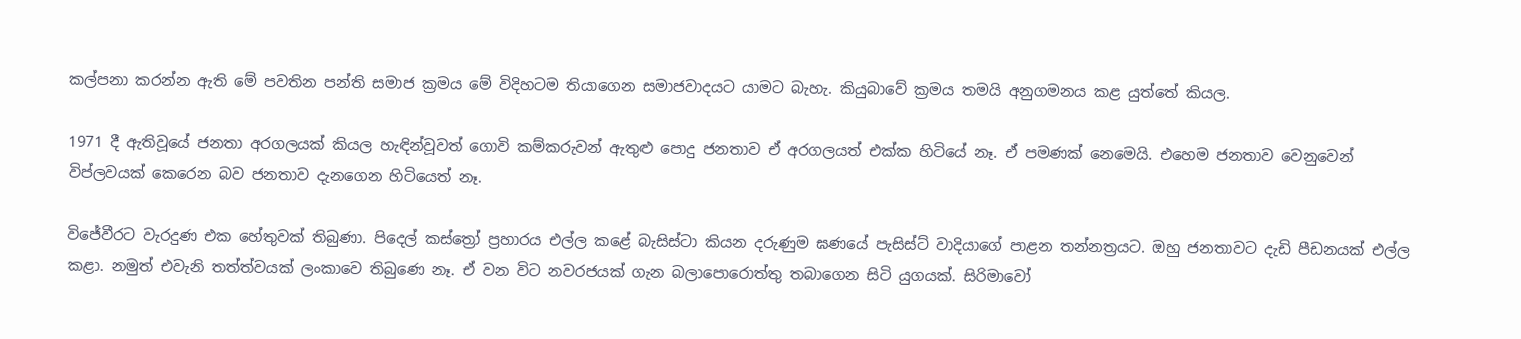කල්පනා කරන්න ඇති මේ පවතින පන්ති සමාජ ක්‍රමය මේ විදිහටම තියාගෙන සමාජවාදයට යාමට බැහැ. කියුබාවේ ක්‍රමය තමයි අනුගමනය කළ යුත්තේ කියල.

1971 දී ඇතිවූයේ ජනතා අරගලයක් කියල හැඳින්වූවත් ගොවි කම්කරුවන් ඇතුළු පොදු ජනතාව ඒ අරගලයත් එක්ක හිටියේ නෑ. ඒ පමණක් නෙමෙයි. එහෙම ජනතාව වෙනුවෙන් විප්ලවයක් කෙරෙන බව ජනතාව දැනගෙන හිටියෙත් නෑ.

විජේවීරට වැරදුණ එක හේතුවක් තිබුණා. පිදෙල් කස්ත්‍රෝ ප්‍රහාරය එල්ල කළේ බැසිස්ටා කියන දරුණුම ඝණයේ පැසිස්ට් වාදියාගේ පාළන තන්නත්‍රයට. ඔහු ජනතාවට දැඩි පීඩනයක් එල්ල කළා. නමුත් එවැනි තත්ත්වයක් ලංකාවෙ තිබුණෙ නෑ. ඒ වන විට නවරජයක් ගැන බලාපොරොත්තු තබාගෙන සිටි යුගයක්. සිරිමාවෝ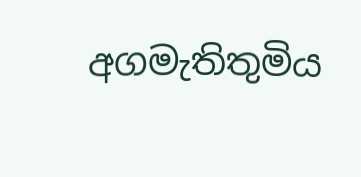අගමැතිතුමිය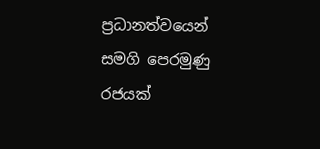ප්‍රධානත්වයෙන් සමගි පෙරමුණු රජයක්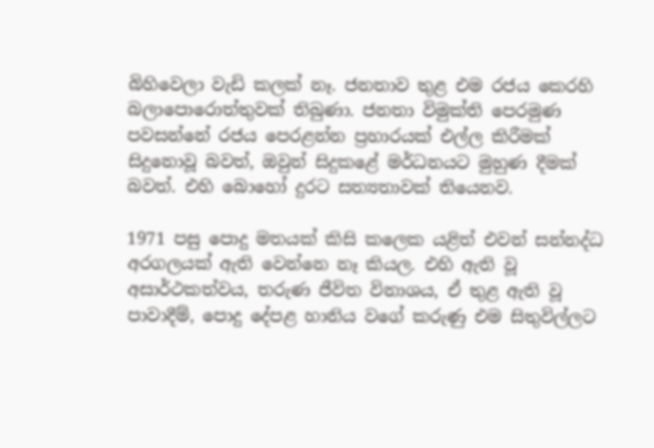බිහිවෙලා වැඩි කලක් නෑ. ජනතාව තුළ එම රජය කෙරහි බලාපොරොත්තුවක් තිබුණා. ජනතා විමුක්ති පෙරමුණ පවසන්නේ රජය පෙරළන්න ප්‍රහාරයක් එල්ල කිරීමක් සිදුනොවූ බවත්, ඔවුන් සිදුකළේ මර්ධනයට මුහුණ දීමක් බවත්. එහි බොහෝ දුරට සත්‍යතාවක් තියෙනව.

1971 පසු පොදු මතයක් කිසි කලෙක යළිත් එවන් සන්නද්ධ අරගලයක් ඇති වෙන්නෙ නෑ කියල. එහි ඇති වූ අසාර්ථකත්වය, තරුණ ජීවිත විනාශය, ඒ තුළ ඇති වූ පාවාදීම්, පොදු දේපළ හානිය වගේ කරුණු එම සිතුවිල්ලට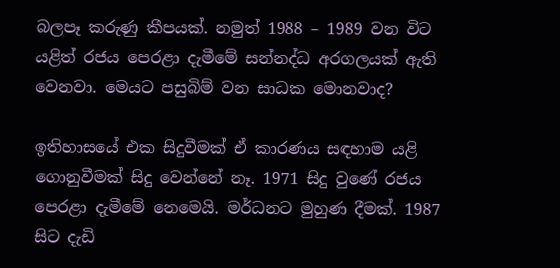බලපෑ කරුණු කීපයක්. නමුත් 1988 – 1989 වන විට යළිත් රජය පෙරළා දැමීමේ සන්නද්ධ අරගලයක් ඇති වෙනවා. මෙයට පසුබිම් වන සාධක මොනවාද?

ඉතිහාසයේ එක සිදුවීමක් ඒ කාරණය සඳහාම යළි ගොනුවීමක් සිදු වෙන්නේ නෑ. 1971 සිදු වුණේ රජය පෙරළා දැමීමේ නෙමෙයි. මර්ධනට මුහුණ දීමක්. 1987 සිට දැඩි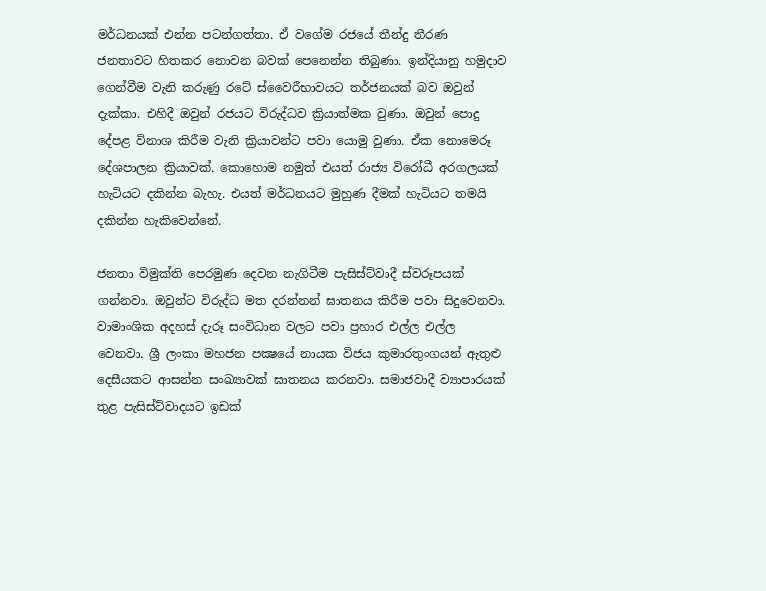මර්ධනයක් එන්න පටන්ගත්තා. ඒ වගේම රජයේ තීන්දු තීරණ ජනතාවට හිතකර නොවන බවක් පෙනෙන්න තිබුණා. ඉන්දියානු හමුදාව ගෙන්වීම වැනි කරුණු රටේ ස්වෛරීභාවයට තර්ජනයක් බව ඔවුන් දැක්කා. එහිදී ඔවුන් රජයට විරුද්ධව ක්‍රියාත්මක වුණා. ඔවුන් පොදු දේපළ විනාශ කිරීම වැනි ක්‍රියාවන්ට පවා යොමු වුණා. ඒක නොමෙරූ දේශපාලන ක්‍රියාවක්. කොහොම නමුත් එයත් රාජ්‍ය විරෝධී අරගලයක් හැටියට දකින්න බැහැ. එයත් මර්ධනයට මුහුණ දීමක් හැටියට තමයි දකින්න හැකිවෙන්නේ.

ජනතා විමුක්ති පෙරමුණ දෙවන නැගිටීම පැසිස්ට්වාදී ස්වරූපයක් ගන්නවා. ඔවුන්ට විරුද්ධ මත දරන්නන් ඝාතනය කිරීම පවා සිදුවෙනවා. වාමාංශික අදහස් දැරූ සංවිධාන වලට පවා ප්‍රහාර එල්ල එල්ල වෙනවා. ශ්‍රී ලංකා මහජන පක්‍ෂයේ නායක විජය කුමාරතුංගයන් ඇතුළු දෙසීයකට ආසන්න සංඛ්‍යාවක් ඝාතනය කරනවා. සමාජවාදී ව්‍යාපාරයක් තුළ පැසිස්ට්වාදයට ඉඩක්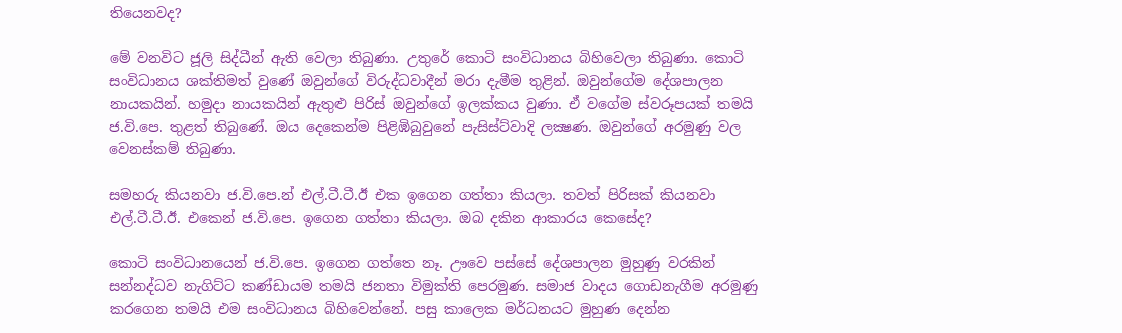තියෙනවද?

මේ වනවිට ජූලි සිද්ධීන් ඇති වෙලා තිබුණා. උතුරේ කොටි සංවිධානය බිහිවෙලා තිබුණා. කොටි සංවිධානය ශක්තිමත් වුණේ ඔවුන්ගේ විරුද්ධවාදීන් මරා දැමීම තුළින්. ඔවුන්ගේම දේශපාලන නායකයින්. හමුදා නායකයින් ඇතුළු පිරිස් ඔවුන්ගේ ඉලක්කය වුණා. ඒ වගේම ස්වරූපයක් තමයි ජ.වි.පෙ. තුළත් තිබුණේ. ඔය දෙකෙන්ම පිළිඹිබුවුනේ පැසිස්ට්වාදි ලක්‍ෂණ. ඔවුන්ගේ අරමුණු වල වෙනස්කම් තිබුණා.

සමහරු කියනවා ජ.වි.පෙ.න් එල්.ටී.ටී.ඊ එක ඉගෙන ගත්තා කියලා. තවත් පිරිසක් කියනවා එල්.ටී.ටී.ඊ. එකෙන් ජ.වි.පෙ. ඉගෙන ගත්තා කියලා. ඔබ දකින ආකාරය කෙසේද?

කොටි සංවිධානයෙන් ජ.වි.පෙ. ඉගෙන ගත්තෙ නෑ. ඌවෙ පස්සේ දේශපාලන මුහුණු වරකින් සන්නද්ධව නැගිට්ට කණ්ඩායම තමයි ජනතා විමුක්ති පෙරමුණ. සමාජ වාදය ගොඩනැගීම අරමුණු කරගෙන තමයි එම සංවිධානය බිහිවෙන්නේ. පසු කාලෙක මර්ධනයට මුහුණ දෙන්න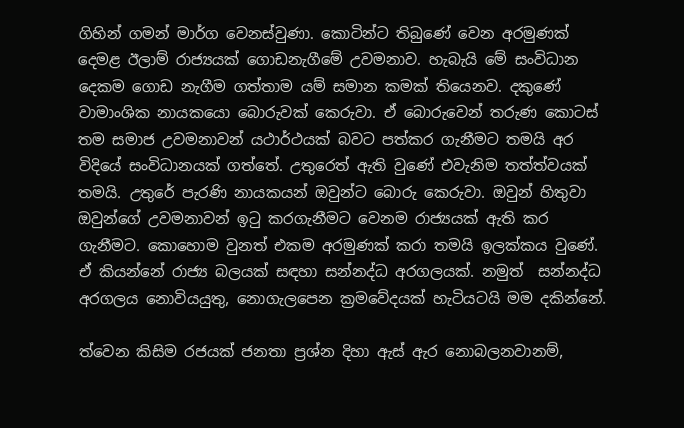ගිහින් ගමන් මාර්ග වෙනස්වුණා. කොටින්ට තිබුණේ වෙන අරමුණක් දෙමළ ඊලාම් රාජ්‍යයක් ගොඩනැගීමේ උවමනාව. හැබැයි මේ සංවිධාන දෙකම ගොඩ නැගීම ගත්තාම යම් සමාන කමක් තියෙනව. දකුණේ වාමාංශික නායකයො බොරුවක් කෙරුවා. ඒ බොරුවෙන් තරුණ කොටස් තම සමාජ උවමනාවන් යථාර්ථයක් බවට පත්කර ගැනීමට තමයි අර විදියේ සංවිධානයක් ගත්තේ. උතුරෙත් ඇති වුණේ එවැනිම තත්ත්වයක් තමයි. උතුරේ පැරණි නායකයන් ඔවුන්ට බොරු කෙරුවා. ඔවුන් හිතුවා ඔවුන්ගේ උවමනාවන් ඉටු කරගැනීමට වෙනම රාජ්‍යයක් ඇති කර ගැනීමට. කොහොම වුනත් එකම අරමුණක් කරා තමයි ඉලක්කය වුණේ. ඒ කියන්නේ රාජ්‍ය බලයක් සඳහා සන්නද්ධ අරගලයක්. නමුත්  සන්නද්ධ අරගලය නොවියයුතු, නොගැලපෙන ක්‍රමවේදයක් හැටියටයි මම දකින්නේ.

ත්වෙන කිසිම රජයක් ජනතා ප්‍රශ්න දිහා ඇස් ඇර නොබලනවානම්,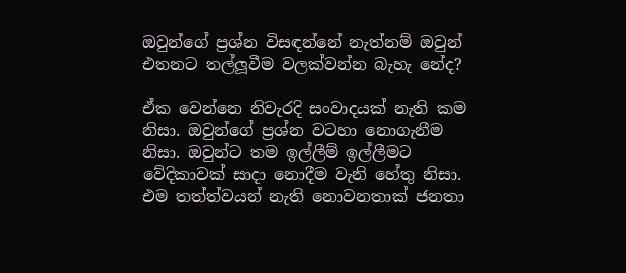ඔවුන්ගේ ප්‍රශ්න විසඳන්නේ නැත්නම් ඔවුන් එතනට තල්ලූවීම වලක්වන්න බැහැ නේද?

ඒක වෙන්නෙ නිවැරදි සංවාදයක් නැති කම නිසා. ඔවුන්ගේ ප්‍රශ්න වටහා නොගැනීම නිසා. ඔවුන්ට තම ඉල්ලීම් ඉල්ලීමට වේදිකාවක් සාදා නොදීම වැනි හේතු නිසා. එම තත්ත්වයන් නැති නොවනතාක් ජනතා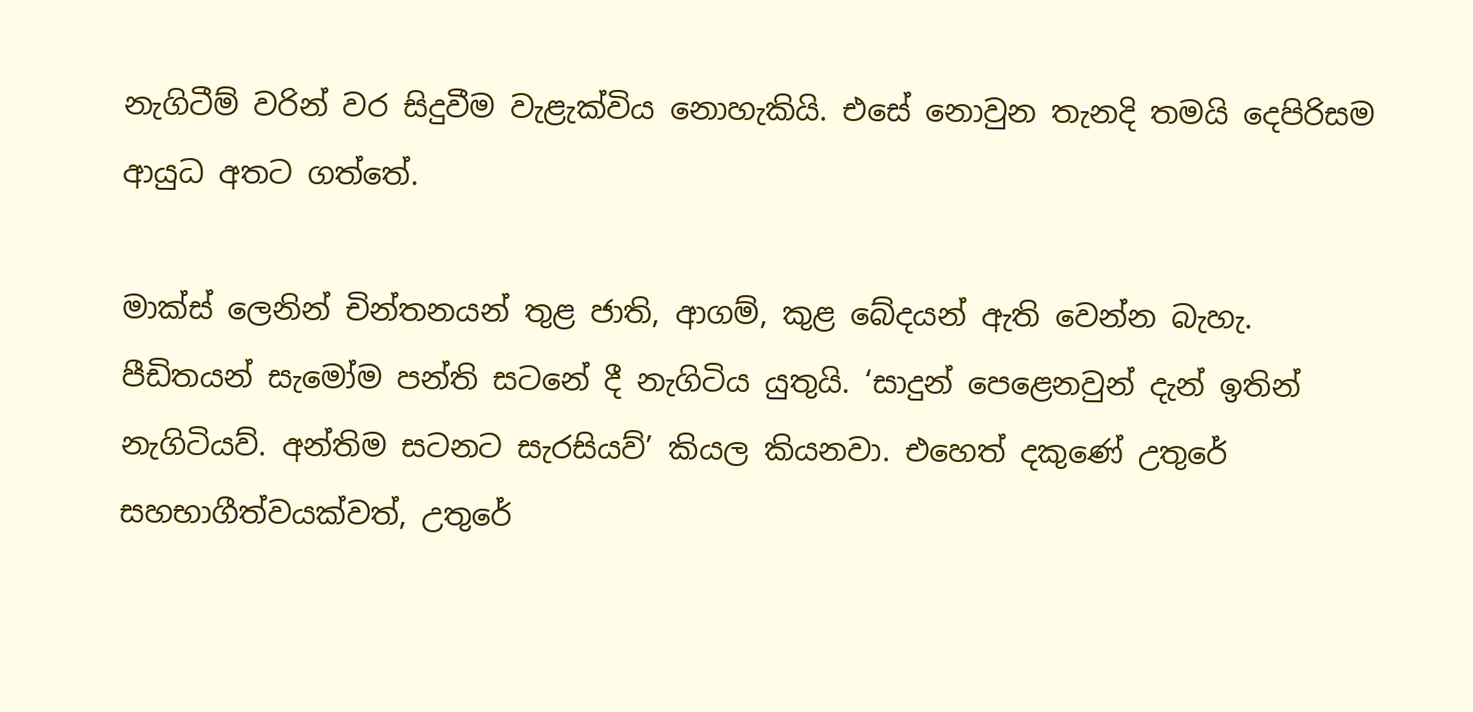නැගිටීම් වරින් වර සිදුවීම වැළැක්විය නොහැකියි. එසේ නොවුන තැනදි තමයි දෙපිරිසම ආයුධ අතට ගත්තේ.

මාක්ස් ලෙනින් චින්තනයන් තුළ ජාති, ආගම්, කුළ බේදයන් ඇති වෙන්න බැහැ. පීඩිතයන් සැමෝම පන්ති සටනේ දී නැගිටිය යුතුයි. ‘සාදුන් පෙළෙනවුන් දැන් ඉතින් නැගිටියව්. අන්තිම සටනට සැරසියව්’ කියල කියනවා. එහෙත් දකුණේ උතුරේ සහභාගීත්වයක්වත්, උතුරේ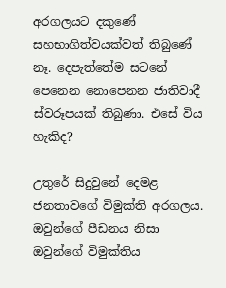අරගලයට දකුණේ සහභාගිත්වයක්වත් තිබුණේ නෑ. දෙපැත්තේම සටනේ පෙනෙන නොපෙනන ජාතිවාදී ස්වරූපයක් තිබුණා. එසේ විය හැකිද?

උතුරේ සිදුවුනේ දෙමළ ජනතාවගේ විමුක්ති අරගලය. ඔවුන්ගේ පීඩනය නිසා ඔවුන්ගේ විමුක්තිය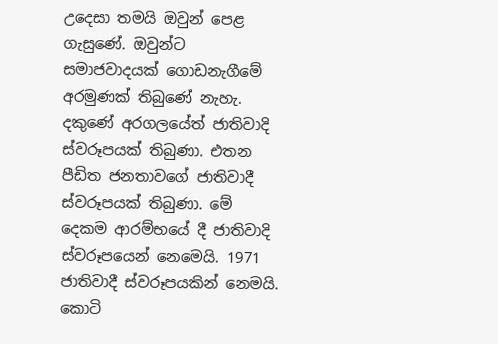උදෙසා තමයි ඔවුන් පෙළ ගැසුණේ. ඔවුන්ට සමාජවාදයක් ගොඩනැගීමේ අරමුණක් තිබුණේ නැහැ. දකුණේ අරගලයේත් ජාතිවාදි ස්වරූපයක් තිබුණා. එතන පීඩිත ජනතාවගේ ජාතිවාදී ස්වරූපයක් තිබුණා. මේ දෙකම ආරම්භයේ දී ජාතිවාදි ස්වරූපයෙන් නෙමෙයි. 1971 ජාතිවාදී ස්වරූපයකින් නෙමයි. කොටි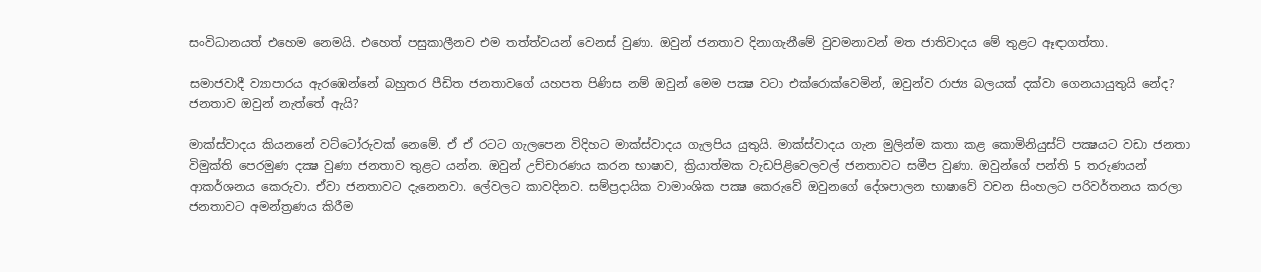සංවිධානයත් එහෙම නෙමයි. එහෙත් පසුකාලීනව එම තත්ත්වයන් වෙනස් වුණා. ඔවුන් ජනතාව දිනාගැනීමේ වුවමනාවන් මත ජාතිවාදය මේ තුළට ඈඳාගත්තා.

සමාජවාදී ව්‍යාපාරය ඇරඹෙන්නේ බහුතර පීඩිත ජනතාවගේ යහපත පිණිස නම් ඔවුන් මෙම පක්‍ෂ වටා එක්රොක්වෙමින්, ඔවුන්ව රාජ්‍ය බලයක් දක්වා ගෙනයායුතුයි නේද? ජනතාව ඔවුන් නැත්තේ ඇයි?

මාක්ස්වාදය කියනනේ වට්ටෝරුවක් නෙමේ. ඒ ඒ රටට ගැලපෙන විදිහට මාක්ස්වාදය ගැලපිය යුතුයි. මාක්ස්වාදය ගැන මුලින්ම කතා කළ කොමිනියුස්ට් පක්‍ෂයට වඩා ජනතා විමුක්ති පෙරමුණ දක්‍ෂ වුණා ජනතාව තුළට යන්න. ඔවුන් උච්චාරණය කරන භාෂාව, ක්‍රියාත්මක වැඩපිළිවෙලවල් ජනතාවට සමීප වුණා. ඔවුන්ගේ පන්ති 5 තරුණයන් ආකර්ශනය කෙරුවා. ඒවා ජනතාවට දැනෙනවා. ලේවලට කාවදිනව. සම්ප්‍රදායික වාමාංශික පක්‍ෂ කෙරුවේ ඔවුනගේ දේශපාලන භාෂාවේ වචන සිංහලට පරිවර්තනය කරලා ජනතාවට අමන්ත්‍රණය කිරීම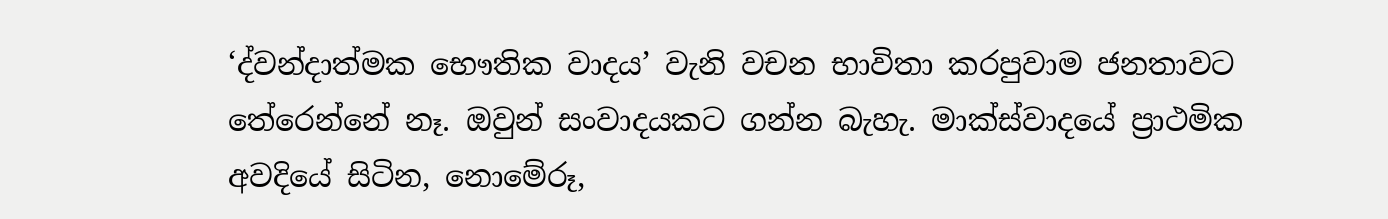‘ද්වන්දාත්මක භෞතික වාදය’ වැනි වචන භාවිතා කරපුවාම ජනතාවට තේරෙන්නේ නෑ. ඔවුන් සංවාදයකට ගන්න බැහැ. මාක්ස්වාදයේ ප්‍රාථමික අවදියේ සිටින, නොමේරූ,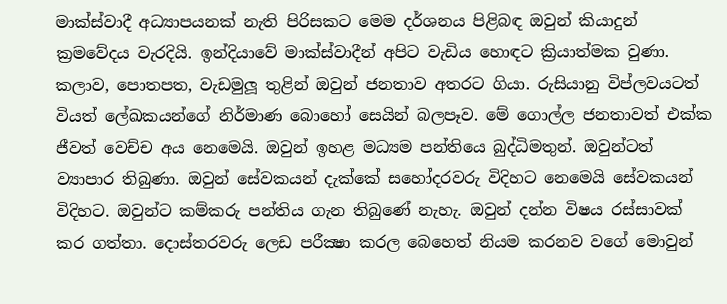මාක්ස්වාදී අධ්‍යාපයනක් නැති පිරිසකට මෙම දර්ශනය පිළිබඳ ඔවුන් කියාදුන් ක්‍රමවේදය වැරදියි. ඉන්දියාවේ මාක්ස්වාදීන් අපිට වැඩිය හොඳට ක්‍රියාත්මක වුණා. කලාව, පොතපත, වැඩමුලූ තුළින් ඔවුන් ජනතාව අතරට ගියා. රුසියානු විප්ලවයටත් වියත් ලේඛකයන්ගේ නිර්මාණ බොහෝ සෙයින් බලපෑව. මේ ගොල්ල ජනතාවත් එක්ක ජීවත් වෙච්ච අය නෙමෙයි. ඔවුන් ඉහළ මධ්‍යම පන්තියෙ බුද්ධිමතුන්. ඔවුන්ටත් ව්‍යාපාර තිබුණා. ඔවුන් සේවකයන් දැක්කේ සහෝදරවරු විදිහට නෙමෙයි සේවකයන් විදිහට. ඔවුන්ට කම්කරු පන්තිය ගැන තිබුණේ නැහැ. ඔවුන් දන්න විෂය රස්සාවක් කර ගත්තා. දොස්තරවරු ලෙඩ පරීක්‍ෂා කරල බෙහෙත් නියම කරනව වගේ මොවුන්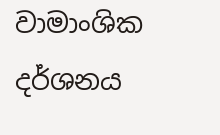වාමාංශික දර්ශනය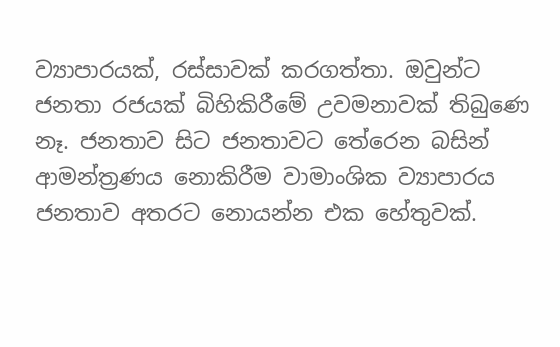ව්‍යාපාරයක්, රස්සාවක් කරගත්තා. ඔවුන්ට ජනතා රජයක් බිහිකිරීමේ උවමනාවක් තිබුණෙ නෑ. ජනතාව සිට ජනතාවට තේරෙන බසින් ආමන්ත්‍රණය නොකිරීම වාමාංශික ව්‍යාපාරය ජනතාව අතරට නොයන්න එක හේතුවක්.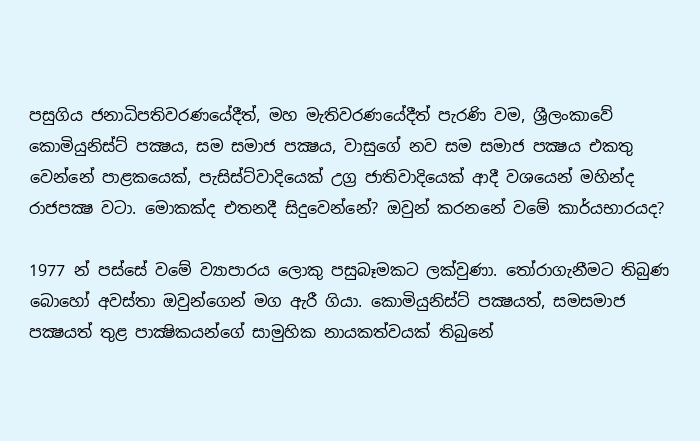පසුගිය ජනාධිපතිවරණයේදීත්, මහ මැතිවරණයේදීත් පැරණි වම, ශ්‍රීලංකාවේ කොමියුනිස්ට් පක්‍ෂය, සම සමාජ පක්‍ෂය, වාසුගේ නව සම සමාජ පක්‍ෂය එකතු වෙන්නේ පාළකයෙක්, පැසිස්ට්වාදියෙක් උග්‍ර ජාතිවාදියෙක් ආදී වශයෙන් මහින්ද රාජපක්‍ෂ වටා. මොකක්ද එතනදී සිදුවෙන්නේ? ඔවුන් කරනනේ වමේ කාර්යභාරයද?

1977 න් පස්සේ වමේ ව්‍යාපාරය ලොකු පසුබෑමකට ලක්වුණා. තෝරාගැනීමට තිබුණ බොහෝ අවස්තා ඔවුන්ගෙන් මග ඇරී ගියා. කොමියුනිස්ට් පක්‍ෂයත්, සමසමාජ පක්‍ෂයත් තුළ පාක්‍ෂිකයන්ගේ සාමුහික නායකත්වයක් තිබුනේ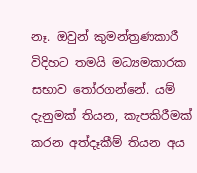නෑ. ඔවුන් කුමන්ත්‍රණකාරී විදිහට තමයි මධ්‍යමකාරක සභාව තෝරගන්නේ. යම් දැනුමක් තියන, කැපකිරීමක් කරන අත්දෑකීම් තියන අය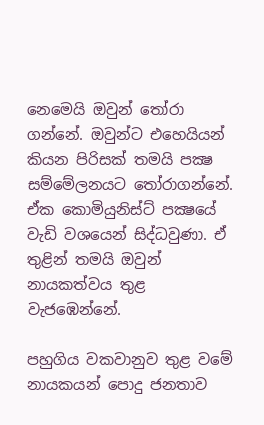නෙමෙයි ඔවුන් තෝරා ගන්නේ. ඔවුන්ට එහෙයියන් කියන පිරිසක් තමයි පක්‍ෂ සම්මේලනයට තෝරාගන්නේ. ඒක කොමියුනිස්ට් පක්‍ෂයේ වැඩි වශයෙන් සිද්ධවුණා. ඒ තුළින් තමයි ඔවුන් නායකත්වය තුළ වැජඹෙන්නේ.

පහුගිය වකවානුව තුළ වමේ නායකයන් පොදු ජනතාව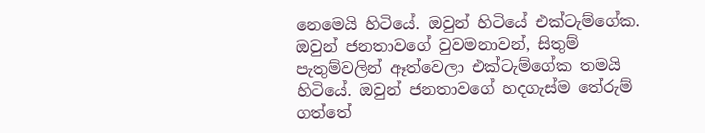නෙමෙයි හිටියේ. ඔවුන් හිටියේ එක්ටැම්ගේක. ඔවුන් ජනතාවගේ වුවමනාවන්, සිතුම් පැතුම්වලින් ඈත්වෙලා එක්ටැම්ගේක තමයි හිටියේ. ඔවුන් ජනතාවගේ හදගැස්ම තේරුම් ගත්තේ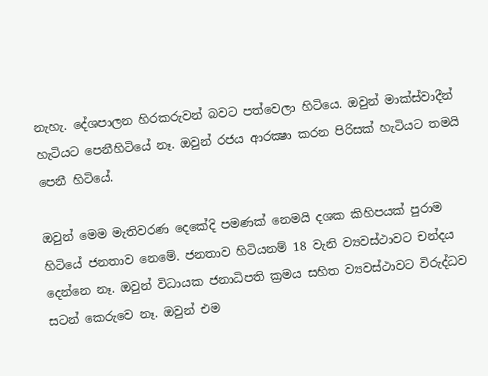නැහැ. දේශපාලන හිරකරුවන් බවට පත්වෙලා හිටියෙ. ඔවුන් මාක්ස්වාදීන් හැටියට පෙනීහිටියේ නෑ. ඔවුන් රජය ආරක්‍ෂා කරන පිරිසක් හැටියට තමයි පෙනී හිටියේ.

ඔවුන් මෙම මැතිවරණ දෙකේදි පමණක් නෙමයි දශක කිහිපයක් පුරාම හිටියේ ජනතාව නෙමේ. ජනතාව හිටියනම් 18 වැනි ව්‍යවස්ථාවට චන්දය දෙන්නෙ නෑ. ඔවුන් විධායක ජනාධිපති ක්‍රමය සහිත ව්‍යවස්ථාවට විරුද්ධව සටන් කෙරුවෙ නෑ. ඔවුන් එම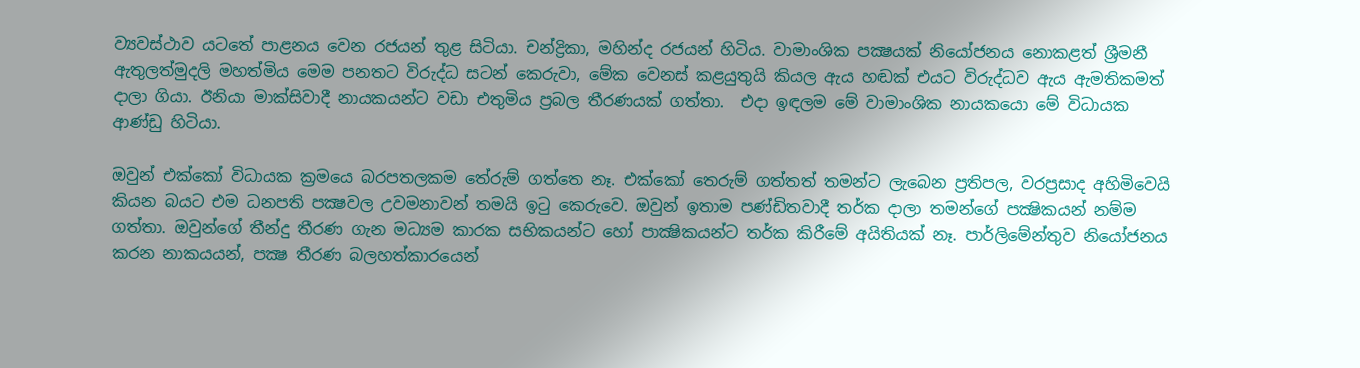ව්‍යවස්ථාව යටතේ පාළනය වෙන රජයන් තුළ සිටියා. චන්ද්‍රිකා, මහින්ද රජයන් හිටිය. වාමාංශික පක්‍ෂයක් නියෝජනය නොකළත් ශ්‍රීමනී ඇතුලත්මුදලි මහත්මිය මෙම පනතට විරුද්ධ සටන් කෙරුවා, මේක වෙනස් කළයුතුයි කියල ඇය හඬක් එයට විරුද්ධව ඇය ඇමතිකමත් දාලා ගියා. ඊනියා මාක්සිවාදී නායකයන්ට වඩා එතුමිය ප්‍රබල තීරණයක් ගත්තා.  එදා ඉඳලම මේ වාමාංශික නායකයො මේ විධායක ආණ්ඩු හිටියා.

ඔවුන් එක්කෝ විධායක ක්‍රමයෙ බරපතලකම තේරුම් ගත්තෙ නෑ. එක්කෝ තෙරුම් ගත්තත් තමන්ට ලැබෙන ප්‍රතිපල, වරප්‍රසාද අහිමිවෙයි කියන බයට එම ධනපති පක්‍ෂවල උවමනාවන් තමයි ඉටු කෙරුවෙ. ඔවුන් ඉතාම පණ්ඩිතවාදී තර්ක දාලා තමන්ගේ පක්‍ෂිකයන් නම්ම ගත්තා. ඔවුන්ගේ තීන්දු තීරණ ගැන මධ්‍යම කාරක සභිකයන්ට හෝ පාක්‍ෂිකයන්ට තර්ක කිරීමේ අයිතියක් නෑ. පාර්ලිමේන්තුව නියෝජනය කරන නාකයයන්, පක්‍ෂ තීරණ බලහත්කාරයෙන්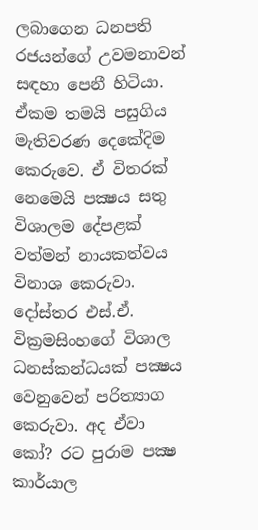ලබාගෙන ධනපති රජයන්ගේ උවමනාවන් සඳහා පෙනී හිටියා. ඒකම තමයි පසුගිය මැතිවරණ දෙකේදිම කෙරුවෙ. ඒ විතරක් නෙමෙයි පක්‍ෂය සතු විශාලම දේපළක් වත්මන් නායකත්වය විනාශ කෙරුවා. දෝස්තර එස්.ඒ. වික්‍රමසිංහගේ විශාල ධනස්කන්ධයක් පක්‍ෂය වෙනුවෙන් පරිත්‍යාග කෙරුවා. අද ඒවා කෝ? රට පුරාම පක්‍ෂ කාර්යාල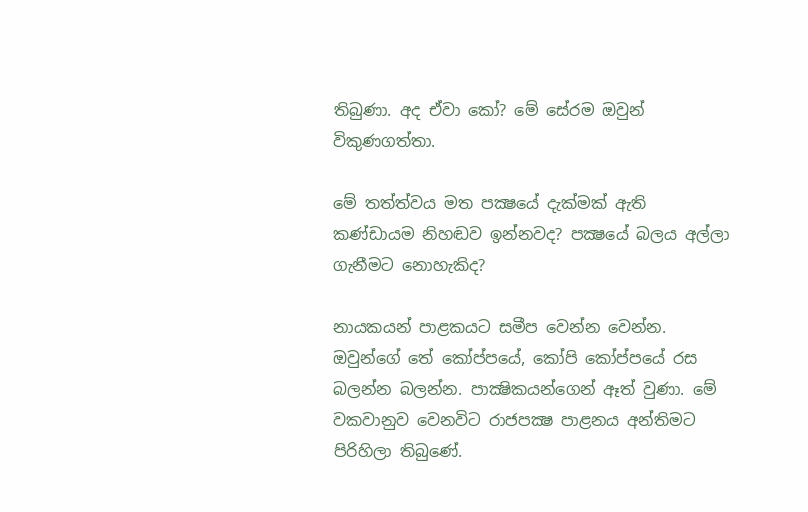තිබුණා. අද ඒවා කෝ? මේ සේරම ඔවුන් විකුණගත්තා.

මේ තත්ත්වය මත පක්‍ෂයේ දැක්මක් ඇති කණ්ඩායම නිහඬව ඉන්නවද? පක්‍ෂයේ බලය අල්ලා ගැනීමට නොහැකිද?

නායකයන් පාළකයට සමීප වෙන්න වෙන්න. ඔවුන්ගේ තේ කෝප්පයේ, කෝපි කෝප්පයේ රස බලන්න බලන්න. පාක්‍ෂිකයන්ගෙන් ඈත් වුණා. මේ වකවානුව වෙනවිට රාජපක්‍ෂ පාළනය අන්තිමට පිරිහිලා තිබුණේ.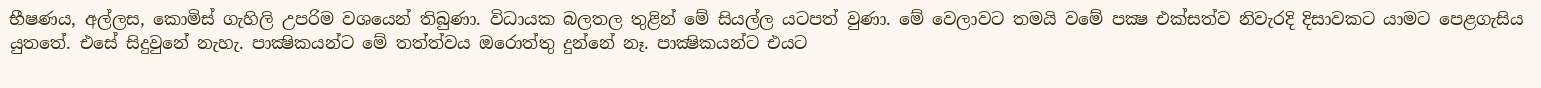භීෂණය, අල්ලස, කොමිස් ගැහිලි උපරිම වශයෙන් තිබුණා. විධායක බලතල තුළින් මේ සියල්ල යටපත් වුණා. මේ වෙලාවට තමයි වමේ පක්‍ෂ එක්සත්ව නිවැරදි දිසාවකට යාමට පෙළගැසිය යුතතේ. එසේ සිදුවුනේ නැහැ. පාක්‍ෂිකයන්ට මේ තත්ත්වය ඔරොත්තු දුන්නේ නෑ. පාක්‍ෂිකයන්ට එයට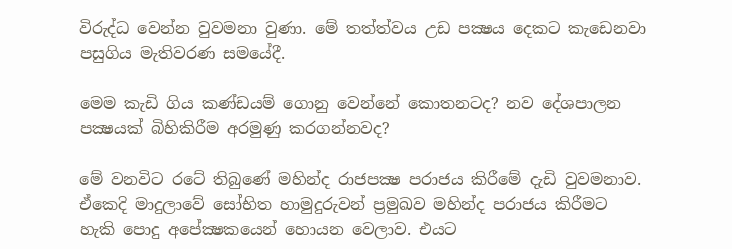විරුද්ධ වෙන්න වුවමනා වුණා. මේ තත්ත්වය උඩ පක්‍ෂය දෙකට කැඩෙනවා පසුගිය මැතිවරණ සමයේදී.

මෙම කැඩි ගිය කණ්ඩයම් ගොනු වෙන්නේ කොතනටද? නව දේශපාලන පක්‍ෂයක් බිහිකිරීම අරමුණු කරගන්නවද?

මේ වනවිට රටේ තිබුණේ මහින්ද රාජපක්‍ෂ පරාජය කිරීමේ දැඩි වුවමනාව. ඒකෙදි මාදුලාවේ සෝභිත හාමුදුරුවන් ප්‍රමුඛව මහින්ද පරාජය කිරීමට හැකි පොදු අපේක්‍ෂකයෙන් හොයන වෙලාව. එයට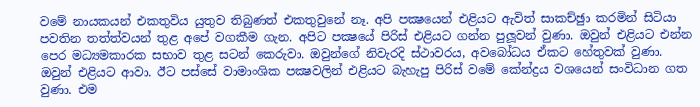වමේ නායකයන් එකතුවිය යුතුව තිබුණත් එකතුවුනේ නෑ. අපි පක්‍ෂයෙන් එළියට ඇවිත් සාකච්ඡුා කරමින් සිටියා පවතින තත්ත්වයන් තුළ අපේ වගකීම ගැන. අපිට පක්‍ෂයේ පිරිස් එළියට ගන්න පුලූවන් වුණා. ඔවුන් එළියට එන්න පෙර මධ්‍යමකාරක සභාව තුළ සටන් කෙරුවා. ඔවුන්ගේ නිවැරදි ස්ථාවරය, අවබෝධය ඒකට හේතුවක් වුණා. ඔවුන් එළියට ආවා. ඊට පස්සේ වාමාංශික පක්‍ෂවලින් එළියට බැහැපු පිරිස් වමේ කේන්ද්‍රය වශයෙන් සංවිධාන ගත වුණා. එම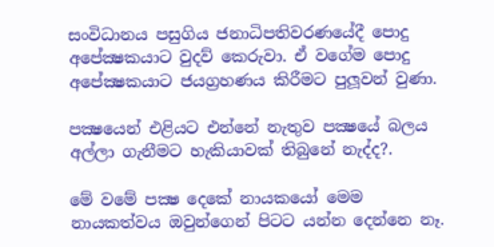සංවිධානය පසුගිය ජනාධිපතිවරණයේදී පොදු අපේක්‍ෂකයාට වුදව් කෙරුවා. ඒ වගේම පොදු අපේක්‍ෂකයාට ජයග්‍රහණය කිරීමට පුලූවන් වුණා.

පක්‍ෂයෙන් එළියට එන්නේ නැතුව පක්‍ෂයේ බලය අල්ලා ගැනීමට හැකියාවක් තිබුනේ නැද්ද?.

මේ වමේ පක්‍ෂ දෙකේ නායකයෝ මෙම නායකත්වය ඔවුන්ගෙන් පිටට යන්න දෙන්නෙ නෑ.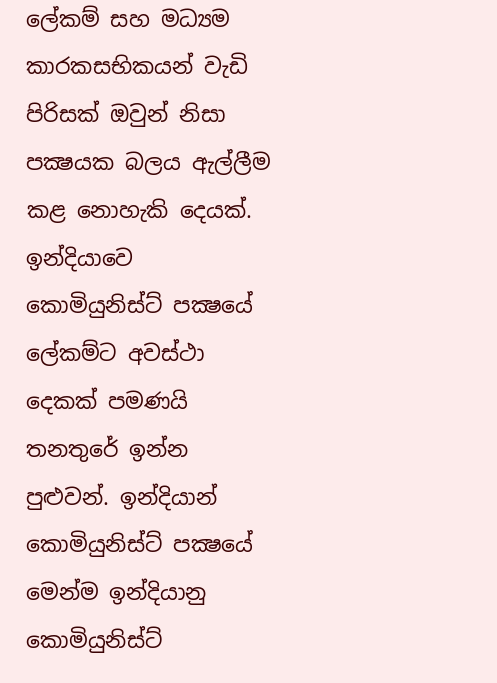ලේකම් සහ මධ්‍යම කාරකසභිකයන් වැඩි පිරිසක් ඔවුන් නිසා පක්‍ෂයක බලය ඇල්ලීම කළ නොහැකි දෙයක්. ඉන්දියාවෙ කොමියුනිස්ට් පක්‍ෂයේ ලේකම්ට අවස්ථා දෙකක් පමණයි තනතුරේ ඉන්න පුළුවන්. ඉන්දියාන් කොමියුනිස්ට් පක්‍ෂයේ මෙන්ම ඉන්දියානු කොමියුනිස්ට්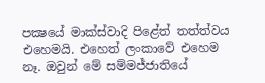පක්‍ෂයේ මාක්ස්වාදි පිළේත් තත්ත්වය එහෙමයි. එහෙත් ලංකාවේ එහෙම නෑ. ඔවුන් මේ සම්මජ්ජාතියේ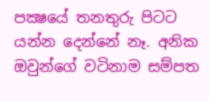පක්‍ෂයේ තනතුරු පිටට යන්න දෙන්නේ නෑ. අනික ඔවුන්ගේ වටිනාම සම්පත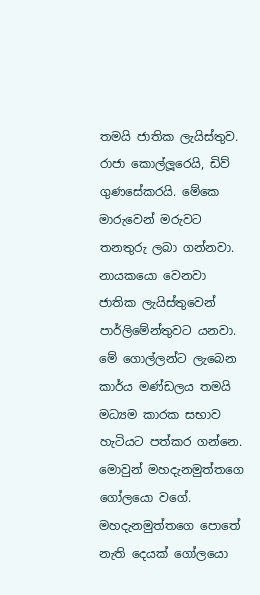තමයි ජාතික ලැයිස්තුව. රාජා කොල්ලූරෙයි, ඩිව් ගුණසේකරයි. මේකෙ මාරුවෙන් මරුවට තනතුරු ලබා ගන්නවා. නායකයො වෙනවා ජාතික ලැයිස්තුවෙන් පාර්ලිමේන්තුවට යනවා. මේ ගොල්ලන්ට ලැබෙන කාර්ය මණ්ඩලය තමයි මධ්‍යම කාරක සභාව හැටියට පත්කර ගන්නෙ. මොවුන් මහදැනමුත්තගෙ ගෝලයො වගේ. මහදැනමුත්තගෙ පොතේ නැති දෙයක් ගෝලයො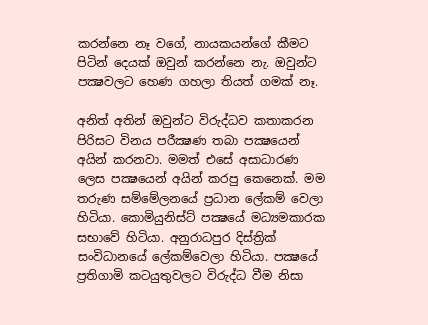කරන්නෙ නෑ වගේ, නායකයන්ගේ කීමට පිටින් දෙයක් ඔවුන් කරන්නෙ නැ. ඔවුන්ට පක්‍ෂවලට හෙණ ගහලා තියත් ගමක් නෑ.

අනිත් අතින් ඔවුන්ට විරුද්ධව කතාකරන පිරිසට විනය පරීක්‍ෂණ තබා පක්‍ෂයෙන් අයින් කරනවා. මමත් එසේ අසාධාරණ ලෙස පක්‍ෂයෙන් අයින් කරපු කෙනෙක්. මම තරුණ සම්මේලනයේ ප්‍රධාන ලේකම් වෙලා හිටියා. කොමියුනිස්ට් පක්‍ෂයේ මධ්‍යමකාරක සභාවේ හිටියා. අනුරාධපුර දිස්ත්‍රික් සංවිධානයේ ලේකම්වෙලා හිටියා. පක්‍ෂයේ ප්‍රතිගාමි කටයුතුවලට විරුද්ධ වීම නිසා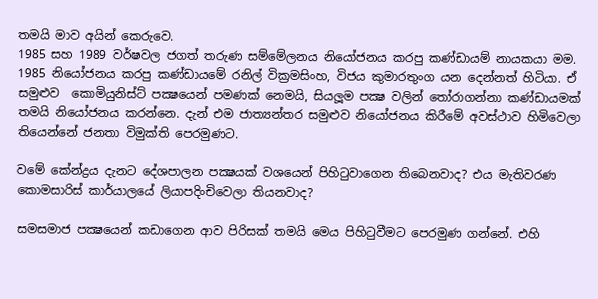තමයි මාව අයින් කෙරුවෙ.
1985 සහ 1989 වර්ෂවල ජගත් තරුණ සම්මේලනය නියෝජනය කරපු කණ්ඩායම් නායකයා මම. 1985 නියෝජනය කරපු කණ්ඩායමේ රනිල් වික්‍රමසිංහ, විජය කුමාරතුංග යන දෙන්නත් හිටියා. ඒ සමුළුව  කොමියුනිස්ට් පක්‍ෂයෙන් පමණක් නෙමයි, සියලූම පක්‍ෂ වලින් තෝරාගන්නා කණ්ඩායමක් තමයි නියෝජනය කරන්නෙ. දැන් එම ජාත්‍යන්තර සමුළුව නියෝජනය කිරීමේ අවස්ථාව හිමිවෙලා තියෙන්නේ ජනතා විමුක්ති පෙරමුණට.

වමේ කේන්ද්‍රය දැනට දේශපාලන පක්‍ෂයක් වශයෙන් පිහිටුවාගෙන තිබෙනවාද? එය මැතිවරණ කොමසාරිස් කාර්යාලයේ ලියාපදිංචිවෙලා තියනවාද?

සමසමාජ පක්‍ෂයෙන් කඩාගෙන ආව පිරිසක් තමයි මෙය පිහිටුවීමට පෙරමුණ ගන්නේ. එහි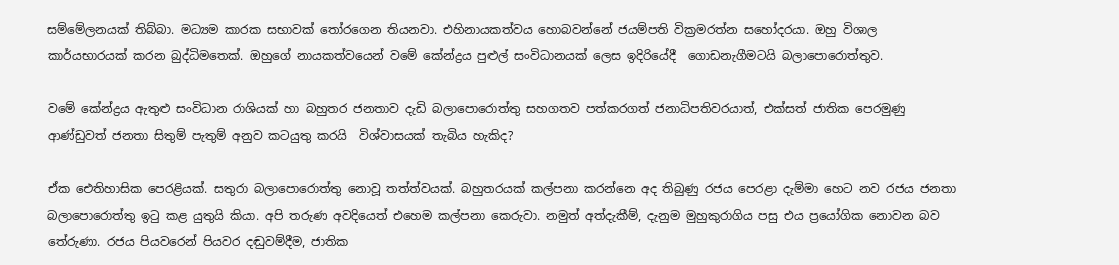සම්මේලනයක් තිබ්බා. මධ්‍යම කාරක සභාවක් තෝරගෙන තියනවා. එහිනායකත්වය හොබවන්නේ ජයම්පති වික්‍රමරත්න සහෝදරයා. ඔහු විශාල කාර්යභාරයක් කරන බුද්ධිමතෙක්. ඔහුගේ නායකත්වයෙන් වමේ කේන්ද්‍රය පුළුල් සංවිධානයක් ලෙස ඉදිරියේදී  ගොඩනැගීමටයි බලාපොරොත්තුව.

වමේ කේන්ද්‍රය ඇතුළු සංවිධාන රාශියක් හා බහුතර ජනතාව දැඩි බලාපොරොත්තු සහගතව පත්කරගත් ජනාධිපතිවරයාත්, එක්සත් ජාතික පෙරමුණු ආණ්ඩුවත් ජනතා සිතුම් පැතුම් අනුව කටයුතු කරයි  විශ්වාසයක් තැබිය හැකිද?

ඒක ඓතිහාසික පෙරළියක්. සතුරා බලාපොරොත්තු නොවූ තත්ත්වයක්. බහුතරයක් කල්පනා කරන්නෙ අද තිබුණු රජය පෙරළා දැම්මා හෙට නව රජය ජනතා බලාපොරොත්තු ඉටු කළ යුතුයි කියා. අපි තරුණ අවදියෙත් එහෙම කල්පනා කෙරුවා. නමුත් අත්දැකීම්, දැනුම මුහුකුරාගිය පසු එය ප්‍රයෝගික නොවන බව තේරුණා. රජය පියවරෙන් පියවර දඬුවම්දීම, ජාතික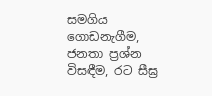සමගිය ගොඩනැගීම, ජනතා ප්‍රශ්න විසඳීම, රට සීඝ්‍ර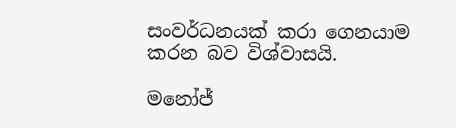සංවර්ධනයක් කරා ගෙනයාම කරන බව විශ්වාසයි.

මනෝජ්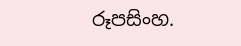රූපසිංහ.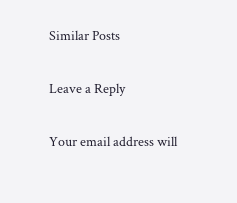Similar Posts

Leave a Reply

Your email address will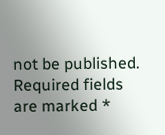not be published. Required fields are marked *